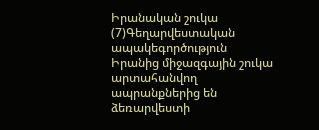Իրանական շուկա (7)Գեղարվեստական ապակեգործություն
Իրանից միջազգային շուկա արտահանվող ապրանքներից են ձեռարվեստի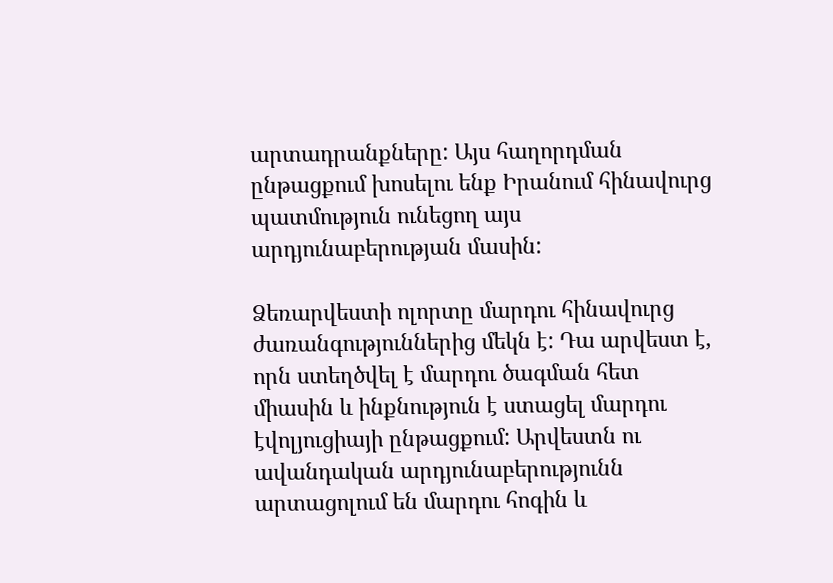արտադրանքները: Այս հաղորդման ընթացքում խոսելու ենք Իրանում հինավուրց պատմություն ունեցող այս արդյունաբերության մասին:

Ձեռարվեստի ոլորտը մարդու հինավուրց ժառանգություններից մեկն է: Դա արվեստ է, որն ստեղծվել է մարդու ծագման հետ միասին և ինքնություն է ստացել մարդու էվոլյուցիայի ընթացքում: Արվեստն ու ավանդական արդյունաբերությունն արտացոլում են մարդու հոգին և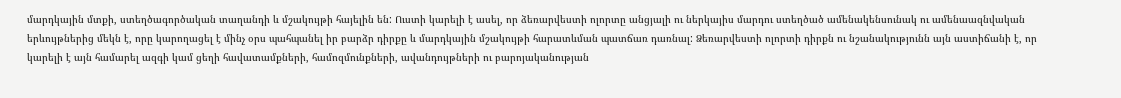մարդկային մտքի, ստեղծագործական տաղանդի և մշակույթի հայելին են: Ուստի կարելի է ասել, որ ձեռարվեստի ոլորտը անցյալի ու ներկայիս մարդու ստեղծած ամենակենսունակ ու ամենաազնվական երևույթներից մեկն է, որը կարողացել է մինչ օրս պահպանել իր բարձր դիրքը և մարդկային մշակույթի հարատևման պատճառ դառնալ: Ձեռարվեստի ոլորտի դիրքն ու նշանակությունն այն աստիճանի է, որ կարելի է այն համարել ազգի կամ ցեղի հավատամքների, համոզմունքների, ավանդույթների ու բարոյականության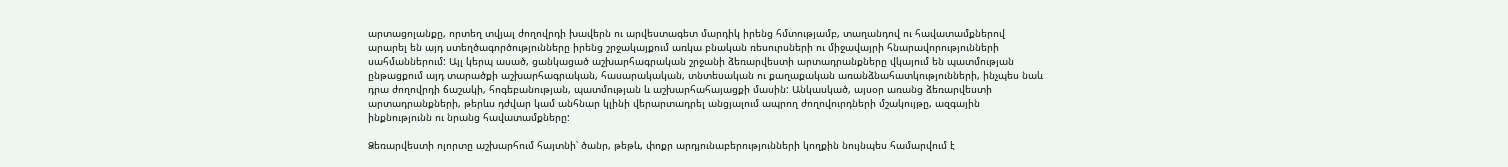արտացոլանքը, որտեղ տվյալ ժողովրդի խավերն ու արվեստագետ մարդիկ իրենց հմտությամբ, տաղանդով ու հավատամքներով արարել են այդ ստեղծագործությունները իրենց շրջակայքում առկա բնական ռեսուրսների ու միջավայրի հնարավորությունների սահմաններում: Այլ կերպ ասած, ցանկացած աշխարհագրական շրջանի ձեռարվեստի արտադրանքները վկայում են պատմության ընթացքում այդ տարածքի աշխարհագրական, հասարակական, տնտեսական ու քաղաքական առանձնահատկությունների, ինչպես նաև դրա ժողովրդի ճաշակի, հոգեբանության, պատմության և աշխարհահայացքի մասին: Անկասկած, այսօր առանց ձեռարվեստի արտադրանքների, թերևս դժվար կամ անհնար կլինի վերարտադրել անցյալում ապրող ժողովուրդների մշակույթը, ազգային ինքնությունն ու նրանց հավատամքները:

Ձեռարվեստի ոլորտը աշխարհում հայտնի՝ ծանր, թեթև, փոքր արդյունաբերությունների կողքին նույնպես համարվում է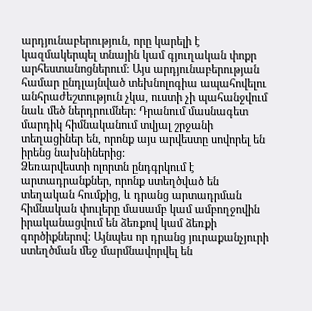արդյունաբերություն, որը կարելի է կազմակերպել տնային կամ գյուղական փոքր արհեստանոցներում: Այս արդյունաբերության համար ընդլայնված տեխնոլոգիա ապահովելու անհրաժեշտություն չկա, ուստի չի պահանջվում նաև մեծ ներդրումներ: Դրանում մասնագետ մարդիկ հիմնականում տվյալ շրջանի տեղացիներ են, որոնք այս արվեստը սովորել են իրենց նախնիներից:
Ձեռարվեստի ոլորտն ընդգրկում է արտադրանքներ, որոնք ստեղծված են տեղական հումքից, և դրանց արտադրման հիմնական փուլերը մասամբ կամ ամբողջովին իրականացվում են ձեռքով կամ ձեռքի գործիքներով: Այնպես որ դրանց յուրաքանչյուրի ստեղծման մեջ մարմնավորվել են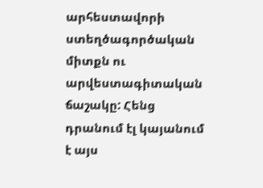արհեստավորի ստեղծագործական միտքն ու արվեստագիտական ճաշակը: Հենց դրանում էլ կայանում է այս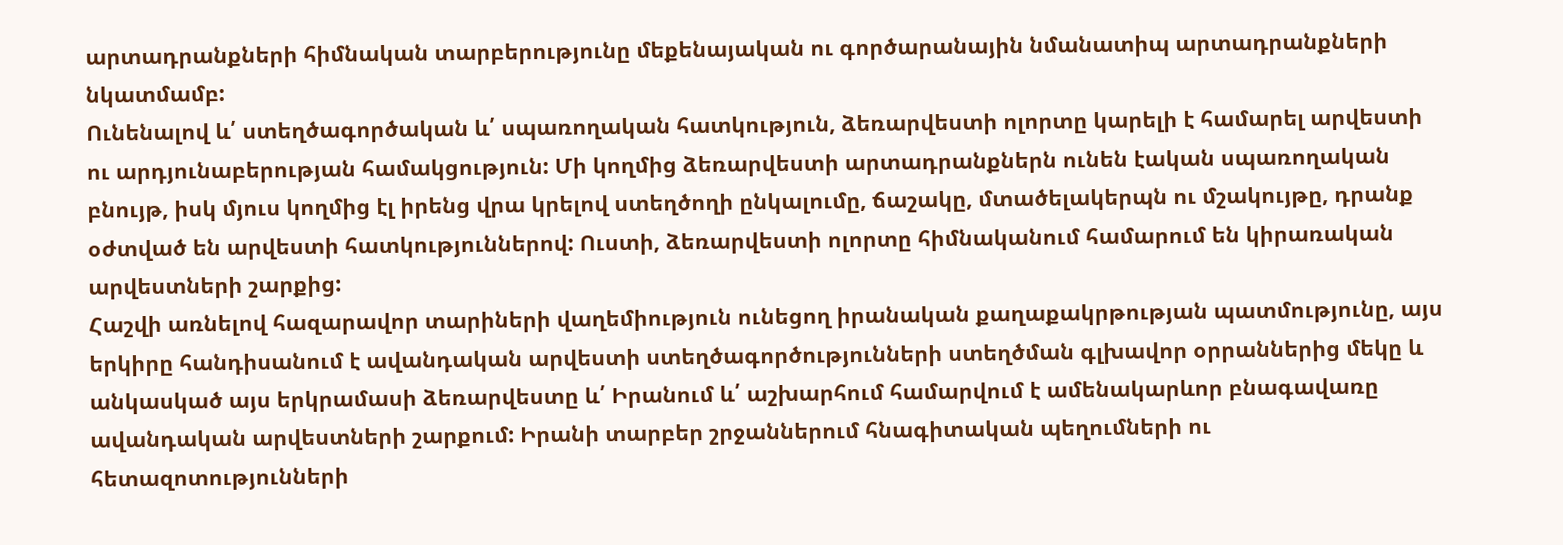արտադրանքների հիմնական տարբերությունը մեքենայական ու գործարանային նմանատիպ արտադրանքների նկատմամբ:
Ունենալով և՛ ստեղծագործական և՛ սպառողական հատկություն, ձեռարվեստի ոլորտը կարելի է համարել արվեստի ու արդյունաբերության համակցություն: Մի կողմից ձեռարվեստի արտադրանքներն ունեն էական սպառողական բնույթ, իսկ մյուս կողմից էլ իրենց վրա կրելով ստեղծողի ընկալումը, ճաշակը, մտածելակերպն ու մշակույթը, դրանք օժտված են արվեստի հատկություններով: Ուստի, ձեռարվեստի ոլորտը հիմնականում համարում են կիրառական արվեստների շարքից:
Հաշվի առնելով հազարավոր տարիների վաղեմիություն ունեցող իրանական քաղաքակրթության պատմությունը, այս երկիրը հանդիսանում է ավանդական արվեստի ստեղծագործությունների ստեղծման գլխավոր օրրաններից մեկը և անկասկած այս երկրամասի ձեռարվեստը և՛ Իրանում և՛ աշխարհում համարվում է ամենակարևոր բնագավառը ավանդական արվեստների շարքում: Իրանի տարբեր շրջաններում հնագիտական պեղումների ու հետազոտությունների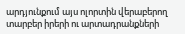արդյունքում այս ոլորտին վերաբերող տարբեր իրերի ու արտադրանքների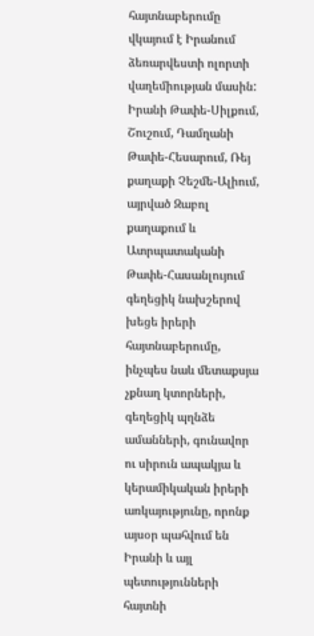հայտնաբերումը վկայում է Իրանում ձեռարվեստի ոլորտի վաղեմիության մասին: Իրանի Թափե-Սիլքում, Շուշում, Դամղանի Թափե-Հեսարում, Ռեյ քաղաքի Չեշմե-Ալիում, այրված Զաբոլ քաղաքում և Ատրպատականի Թափե-Հասանլույում գեղեցիկ նախշերով խեցե իրերի հայտնաբերումը, ինչպես նաև մետաքսյա չքնաղ կտորների, գեղեցիկ պղնձե ամանների, գունավոր ու սիրուն ապակյա և կերամիկական իրերի առկայությունը, որոնք այսօր պահվում են Իրանի և այլ պետությունների հայտնի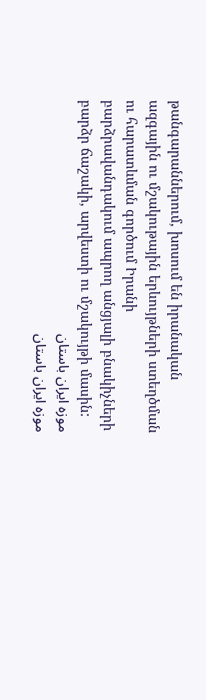թանգարաններում, խոսում են իրանական ազգային ու մշակութային երևույթների ստեղծման ու հարատևման գործում Իրանի բարձրավանդակում ապրող անցյալի բնակիչների բարձր ճաշակի, արվեստի ու մշակույթի մասին:
موزه ایران باستان
موزه ایران باستان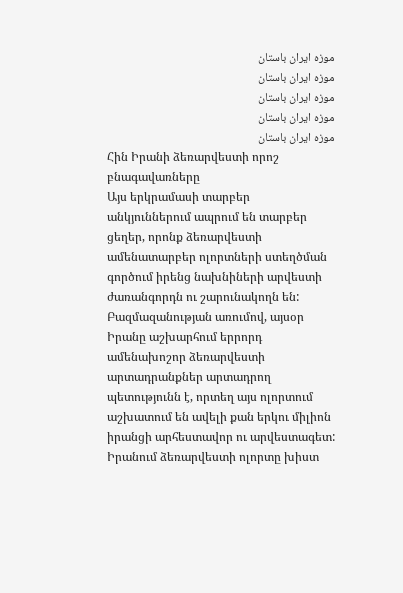موزه ایران باستان
موزه ایران باستان
موزه ایران باستان
موزه ایران باستان
موزه ایران باستان
Հին Իրանի ձեռարվեստի որոշ բնագավառները
Այս երկրամասի տարբեր անկյուններում ապրում են տարբեր ցեղեր, որոնք ձեռարվեստի ամենատարբեր ոլորտների ստեղծման գործում իրենց նախնիների արվեստի ժառանգորդն ու շարունակողն են: Բազմազանության առումով, այսօր Իրանը աշխարհում երրորդ ամենախոշոր ձեռարվեստի արտադրանքներ արտադրող պետությունն է, որտեղ այս ոլորտում աշխատում են ավելի քան երկու միլիոն իրանցի արհեստավոր ու արվեստագետ: Իրանում ձեռարվեստի ոլորտը խիստ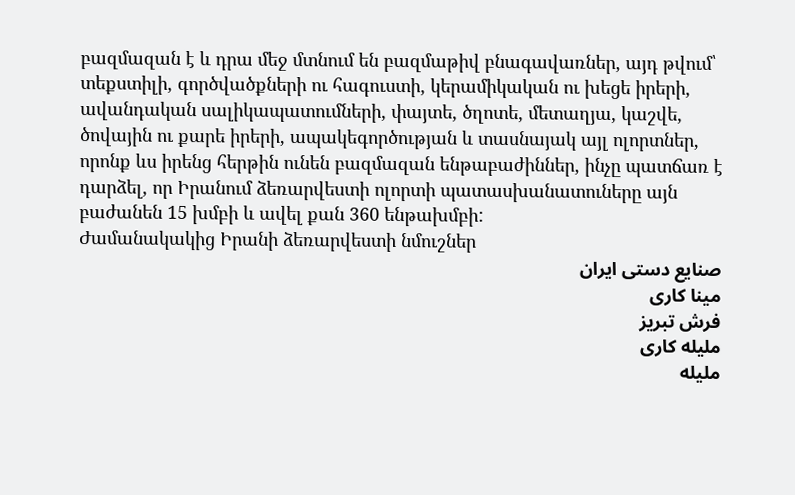բազմազան է և դրա մեջ մտնում են բազմաթիվ բնագավառներ, այդ թվում՝ տեքստիլի, գործվածքների ու հագուստի, կերամիկական ու խեցե իրերի, ավանդական սալիկապատումների, փայտե, ծղոտե, մետաղյա, կաշվե, ծովային ու քարե իրերի, ապակեգործության և տասնայակ այլ ոլորտներ, որոնք ևս իրենց հերթին ունեն բազմազան ենթաբաժիններ, ինչը պատճառ է դարձել, որ Իրանում ձեռարվեստի ոլորտի պատասխանատուները այն բաժանեն 15 խմբի և ավել քան 360 ենթախմբի:
Ժամանակակից Իրանի ձեռարվեստի նմուշներ
صنایع دستی ایران
مینا کاری
فرش تبریز
ملیله کاری
ملیله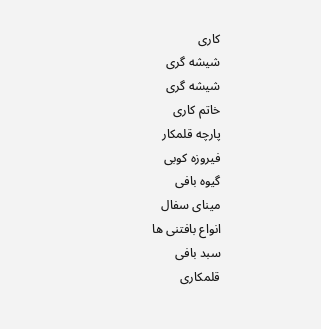کاری
شیشه گری
شیشه گری
خاتم کاری
پارچه قلمکار
فیروزه کوبی
گیوه بافی
مینای سفال
انواع بافتنی ها
سبد بافی
قلمکاری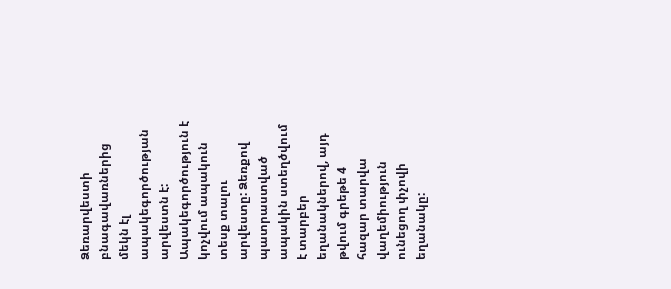Ձեռարվեստի բնագավառներից մեկն էլ ապակեգործության արվեստն է:
Ապակեգործություն է կոչվում ապակուն տեսք տալու արվեստը: Ձեռքով պատրաստված ապակին ստեղծվում է տարբեր եղանակներով, այդ թվում գրեթե 4 հազար տարվա վաղեմիություն ունեցող փչովի եղանակը: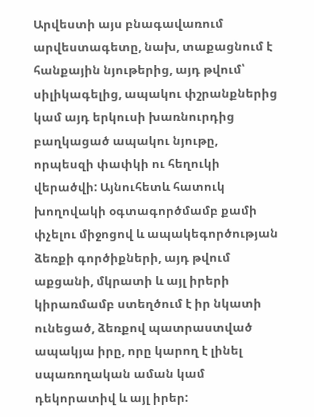Արվեստի այս բնագավառում արվեստագետը, նախ, տաքացնում է հանքային նյութերից, այդ թվում՝ սիլիկագելից, ապակու փշրանքներից կամ այդ երկուսի խառնուրդից բաղկացած ապակու նյութը, որպեսզի փափկի ու հեղուկի վերածվի: Այնուհետև հատուկ խողովակի օգտագործմամբ քամի փչելու միջոցով և ապակեգործության ձեռքի գործիքների, այդ թվում աքցանի, մկրատի և այլ իրերի կիրառմամբ ստեղծում է իր նկատի ունեցած, ձեռքով պատրաստված ապակյա իրը, որը կարող է լինել սպառողական աման կամ դեկորատիվ և այլ իրեր: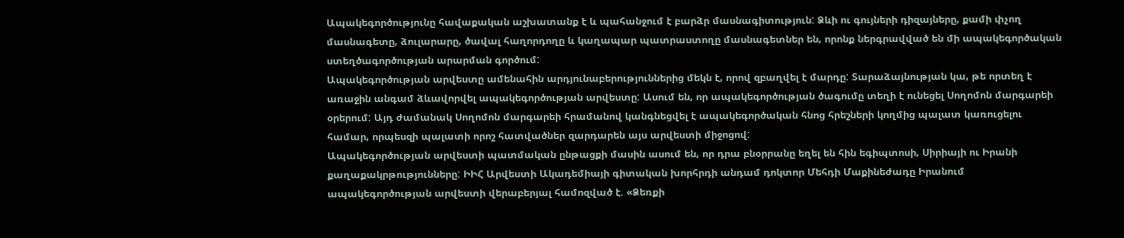Ապակեգործությունը հավաքական աշխատանք է և պահանջում է բարձր մասնագիտություն: Ձևի ու գույների դիզայները, քամի փչող մասնագետը, ձուլարարը, ծավալ հաղորդողը և կաղապար պատրաստողը մասնագետներ են, որոնք ներգրավված են մի ապակեգործական ստեղծագործության արարման գործում:
Ապակեգործության արվեստը ամենահին արդյունաբերություններից մեկն է, որով զբաղվել է մարդը: Տարաձայնության կա, թե որտեղ է առաջին անգամ ձևավորվել ապակեգործության արվեստը: Ասում են, որ ապակեգործության ծագումը տեղի է ունեցել Սողոմոն մարգարեի օրերում: Այդ ժամանակ Սողոմոն մարգարեի հրամանով կանգնեցվել է ապակեգործական հնոց հրեշների կողմից պալատ կառուցելու համար, որպեսզի պալատի որոշ հատվածներ զարդարեն այս արվեստի միջոցով:
Ապակեգործության արվեստի պատմական ընթացքի մասին ասում են, որ դրա բնօրրանը եղել են հին եգիպտոսի, Սիրիայի ու Իրանի քաղաքակրթությունները: ԻԻՀ Արվեստի Ակադեմիայի գիտական խորհրդի անդամ դոկտոր Մեհդի Մաքինեժադը Իրանում ապակեգործության արվեստի վերաբերյալ համոզված է. «Ձեռքի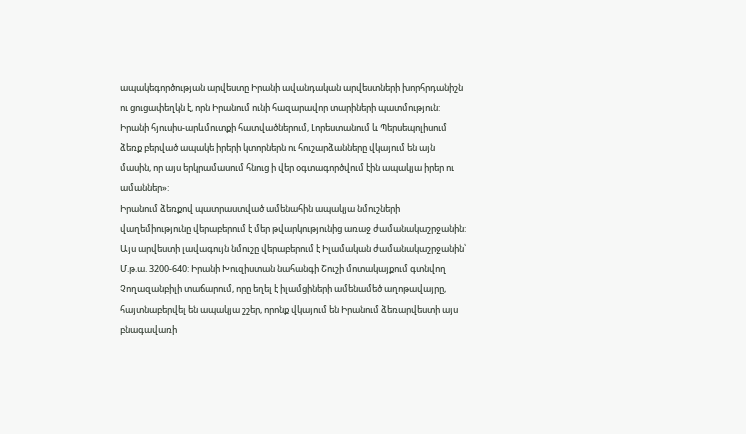ապակեգործության արվեստը Իրանի ավանդական արվեստների խորհրդանիշն ու ցուցափեղկն է, որն Իրանում ունի հազարավոր տարիների պատմություն: Իրանի հյուսիս-արևմուտքի հատվածներում, Լորեստանում և Պերսեպոլիսում ձեռք բերված ապակե իրերի կտորներն ու հուշարձանները վկայում են այն մասին, որ այս երկրամասում հնուց ի վեր օգտագործվում էին ապակյա իրեր ու ամաններ»:
Իրանում ձեռքով պատրաստված ամենահին ապակյա նմուշների վաղեմիությունը վերաբերում է մեր թվարկությունից առաջ ժամանակաշրջանին: Այս արվեստի լավագույն նմուշը վերաբերում է Իլամական ժամանակաշրջանին՝ Մ.թ.ա. 3200-640: Իրանի Խուզիստան նահանգի Շուշի մոտակայքում գտնվող Չողազանբիլի տաճարում, որը եղել է իլամցիների ամենամեծ աղոթավայրը, հայտնաբերվել են ապակյա շշեր, որոնք վկայում են Իրանում ձեռարվեստի այս բնագավառի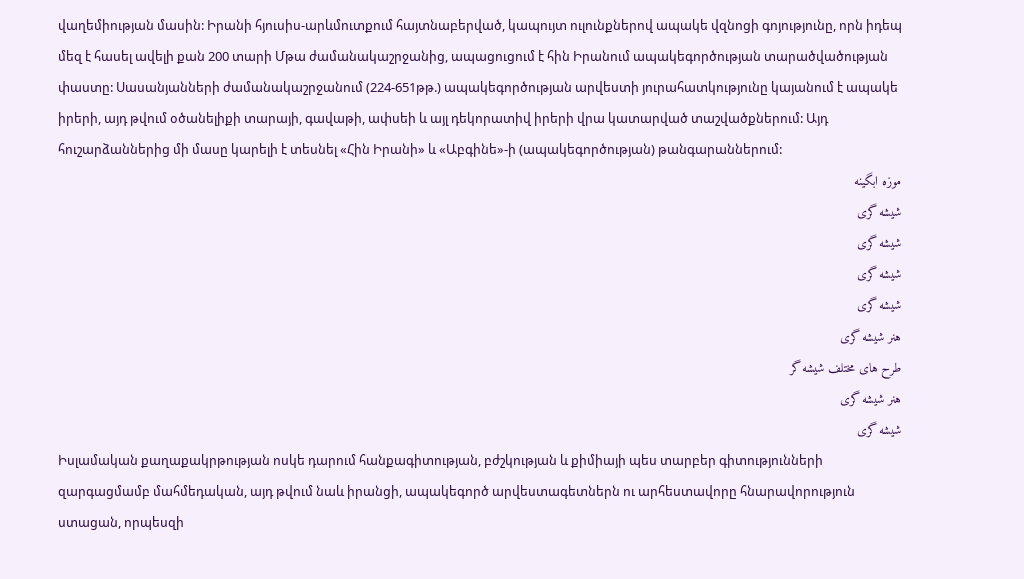վաղեմիության մասին: Իրանի հյուսիս-արևմուտքում հայտնաբերված, կապույտ ուլունքներով ապակե վզնոցի գոյությունը, որն իդեպ մեզ է հասել ավելի քան 200 տարի Մթա ժամանակաշրջանից, ապացուցում է հին Իրանում ապակեգործության տարածվածության փաստը: Սասանյանների ժամանակաշրջանում (224-651թթ.) ապակեգործության արվեստի յուրահատկությունը կայանում է ապակե իրերի, այդ թվում օծանելիքի տարայի, գավաթի, ափսեի և այլ դեկորատիվ իրերի վրա կատարված տաշվածքներում: Այդ հուշարձաններից մի մասը կարելի է տեսնել «Հին Իրանի» և «Աբգինե»-ի (ապակեգործության) թանգարաններում:
موزه ابگینه
شیشه گری
شیشه گری
شیشه گری
شیشه گری
هنر شیشه گری
طرح های مختلف شیشه گر
هنر شیشه گری
شیشه گری
Իսլամական քաղաքակրթության ոսկե դարում հանքագիտության, բժշկության և քիմիայի պես տարբեր գիտությունների զարգացմամբ մահմեդական, այդ թվում նաև իրանցի, ապակեգործ արվեստագետներն ու արհեստավորը հնարավորություն ստացան, որպեսզի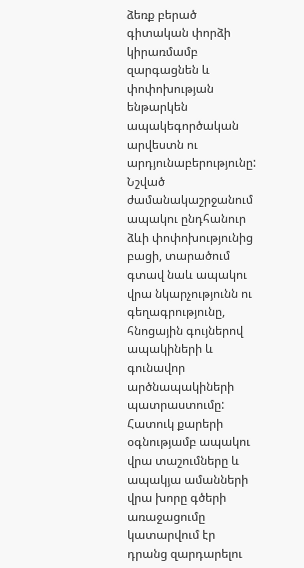ձեռք բերած գիտական փորձի կիրառմամբ զարգացնեն և փոփոխության ենթարկեն ապակեգործական արվեստն ու արդյունաբերությունը: Նշված ժամանակաշրջանում ապակու ընդհանուր ձևի փոփոխությունից բացի, տարածում գտավ նաև ապակու վրա նկարչությունն ու գեղագրությունը, հնոցային գույներով ապակիների և գունավոր արծնապակիների պատրաստումը: Հատուկ քարերի օգնությամբ ապակու վրա տաշումները և ապակյա ամանների վրա խորը գծերի առաջացումը կատարվում էր դրանց զարդարելու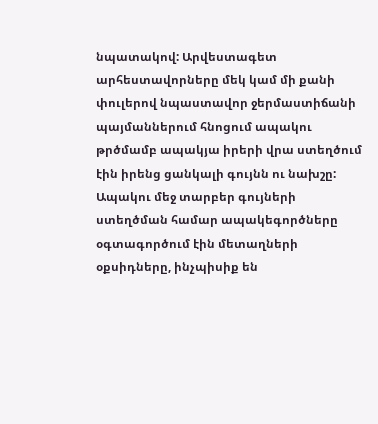նպատակով: Արվեստագետ արհեստավորները մեկ կամ մի քանի փուլերով նպաստավոր ջերմաստիճանի պայմաններում հնոցում ապակու թրծմամբ ապակյա իրերի վրա ստեղծում էին իրենց ցանկալի գույնն ու նախշը: Ապակու մեջ տարբեր գույների ստեղծման համար ապակեգործները օգտագործում էին մետաղների օքսիդները, ինչպիսիք են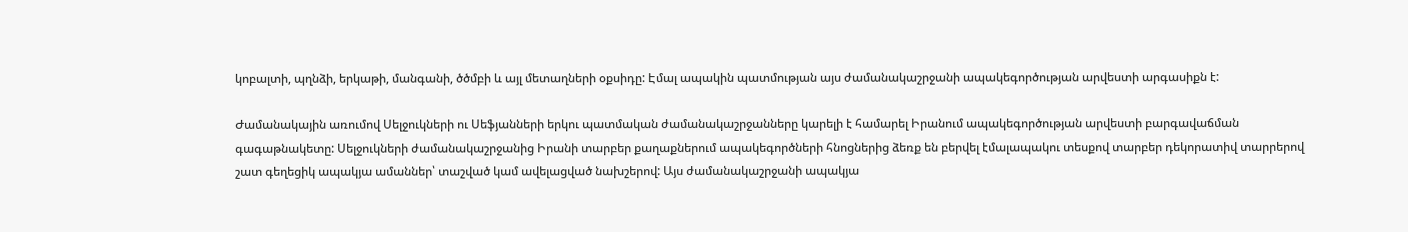կոբալտի, պղնձի, երկաթի, մանգանի, ծծմբի և այլ մետաղների օքսիդը: Էմալ ապակին պատմության այս ժամանակաշրջանի ապակեգործության արվեստի արգասիքն է:

Ժամանակային առումով Սելջուկների ու Սեֆյանների երկու պատմական ժամանակաշրջանները կարելի է համարել Իրանում ապակեգործության արվեստի բարգավաճման գագաթնակետը: Սելջուկների ժամանակաշրջանից Իրանի տարբեր քաղաքներում ապակեգործների հնոցներից ձեռք են բերվել էմալապակու տեսքով տարբեր դեկորատիվ տարրերով շատ գեղեցիկ ապակյա ամաններ՝ տաշված կամ ավելացված նախշերով: Այս ժամանակաշրջանի ապակյա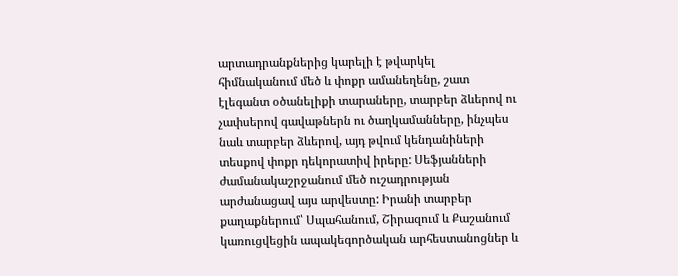արտադրանքներից կարելի է թվարկել հիմնականում մեծ և փոքր ամանեղենը, շատ էլեգանտ օծանելիքի տարաները, տարբեր ձևերով ու չափսերով գավաթներն ու ծաղկամանները, ինչպես նաև տարբեր ձևերով, այդ թվում կենդանիների տեսքով փոքր դեկորատիվ իրերը: Սեֆյանների ժամանակաշրջանում մեծ ուշադրության արժանացավ այս արվեստը: Իրանի տարբեր քաղաքներում՝ Սպահանում, Շիրազում և Քաշանում կառուցվեցին ապակեգործական արհեստանոցներ և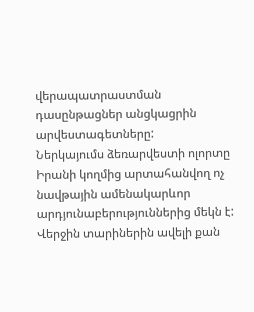վերապատրաստման դասընթացներ անցկացրին արվեստագետները:
Ներկայումս ձեռարվեստի ոլորտը Իրանի կողմից արտահանվող ոչ նավթային ամենակարևոր արդյունաբերություններից մեկն է: Վերջին տարիներին ավելի քան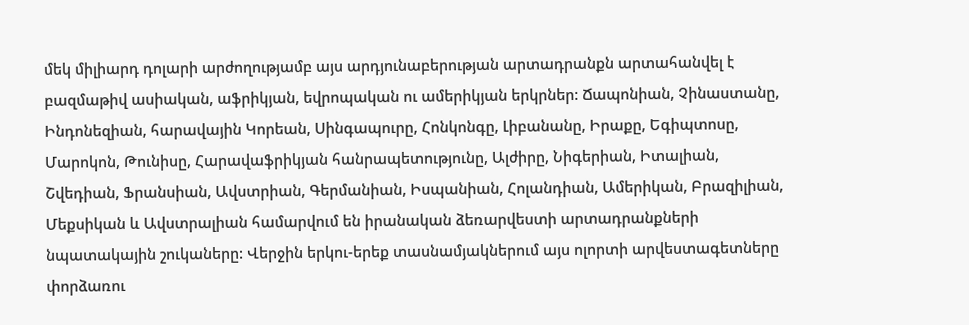մեկ միլիարդ դոլարի արժողությամբ այս արդյունաբերության արտադրանքն արտահանվել է բազմաթիվ ասիական, աֆրիկյան, եվրոպական ու ամերիկյան երկրներ: Ճապոնիան, Չինաստանը, Ինդոնեզիան, հարավային Կորեան, Սինգապուրը, Հոնկոնգը, Լիբանանը, Իրաքը, Եգիպտոսը, Մարոկոն, Թունիսը, Հարավաֆրիկյան հանրապետությունը, Ալժիրը, Նիգերիան, Իտալիան, Շվեդիան, Ֆրանսիան, Ավստրիան, Գերմանիան, Իսպանիան, Հոլանդիան, Ամերիկան, Բրազիլիան, Մեքսիկան և Ավստրալիան համարվում են իրանական ձեռարվեստի արտադրանքների նպատակային շուկաները: Վերջին երկու-երեք տասնամյակներում այս ոլորտի արվեստագետները փորձառու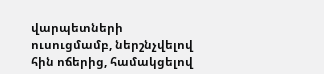վարպետների ուսուցմամբ, ներշնչվելով հին ոճերից, համակցելով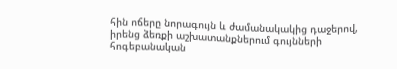հին ոճերը նորագույն և ժամանակակից դաջերով, իրենց ձեռքի աշխատանքներում գույնների հոգեբանական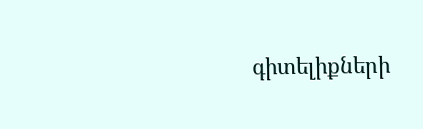գիտելիքների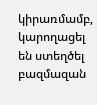կիրառմամբ, կարողացել են ստեղծել բազմազան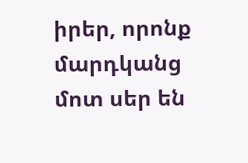իրեր, որոնք մարդկանց մոտ սեր են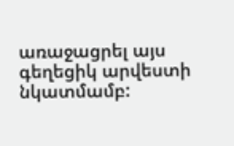առաջացրել այս գեղեցիկ արվեստի նկատմամբ: